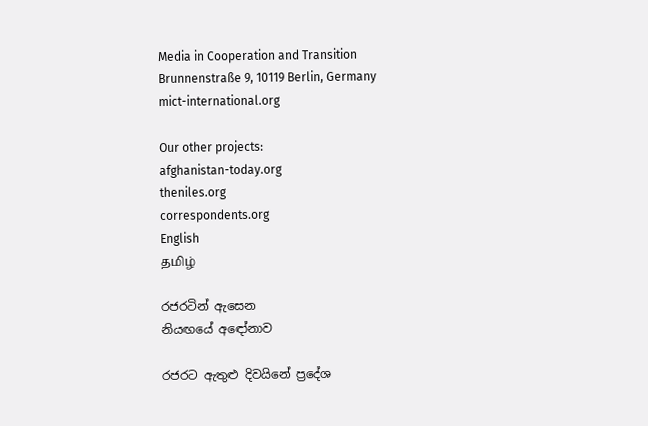Media in Cooperation and Transition
Brunnenstraße 9, 10119 Berlin, Germany
mict-international.org

Our other projects:
afghanistan-today.org
theniles.org
correspondents.org
English
தமிழ்

රජරටින් ඇසෙන
නියඟයේ අඳෝනාව

රජරට ඇතුළු දිවයිනේ ප්‍රදේශ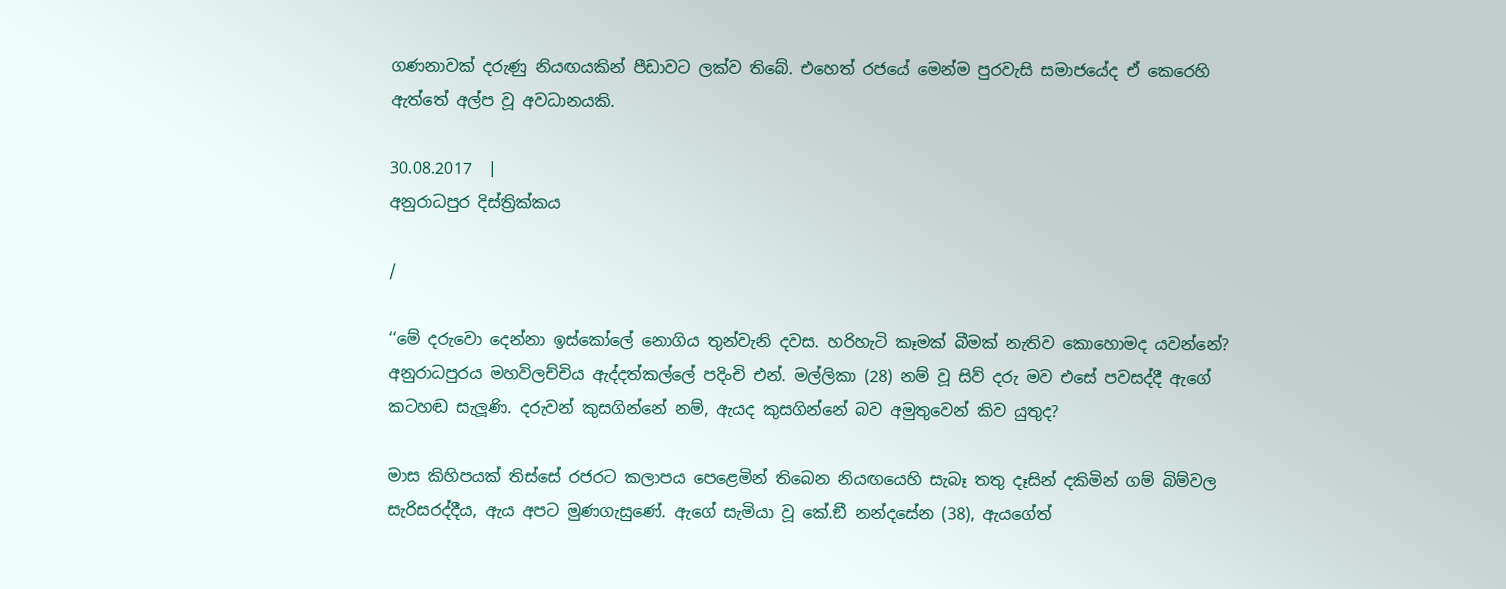ගණනාවක් දරුණු නියඟයකින් පීඩාවට ලක්ව තිබේ. එහෙත් රජයේ මෙන්ම පුරවැසි සමාජයේද ඒ කෙරෙහි ඇත්තේ අල්ප වූ අවධානයකි.

30.08.2017  |
අනුරාධපුර දිස්ත්‍රික්කය

/

‘‘මේ දරුවො දෙන්නා ඉස්කෝලේ නොගිය තුන්වැනි දවස. හරිහැටි කෑමක් බීමක් නැතිව කොහොමද යවන්නේ? අනුරාධපුරය මහවිලච්චිය ඇද්දත්කල්ලේ පදිංචි එන්. මල්ලිකා (28) නම් වූ සිව් දරු මව එසේ පවසද්දී ඇගේ කටහඬ සැලූණි. දරුවන් කුසගින්නේ නම්, ඇයද කුසගින්නේ බව අමුතුවෙන් කිව යුතුද?

මාස කිහිපයක් තිස්සේ රජරට කලාපය පෙළෙමින් තිබෙන නියඟයෙහි සැබෑ තතු දෑසින් දකිමින් ගම් බිම්වල සැරිසරද්දීය, ඇය අපට මුණගැසුණේ. ඇගේ සැමියා වූ කේ.ඞී නන්දසේන (38), ඇයගේත්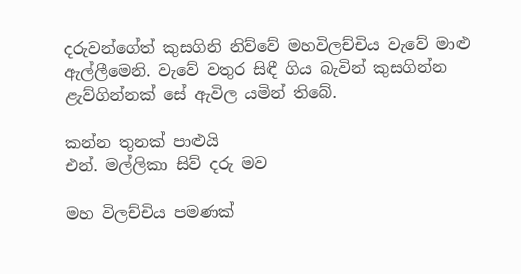දරුවන්ගේත් කුසගිනි නිව්වේ මහවිලච්චිය වැවේ මාළු ඇල්ලීමෙනි. වැවේ වතුර සිඳී ගිය බැවින් කුසගින්න ළැව්ගින්නක් සේ ඇවිල යමින් තිබේ.

කන්න තුනක් පාළුයි
එන්. මල්ලිකා සිව් දරු මව

මහ විලච්චිය පමණක්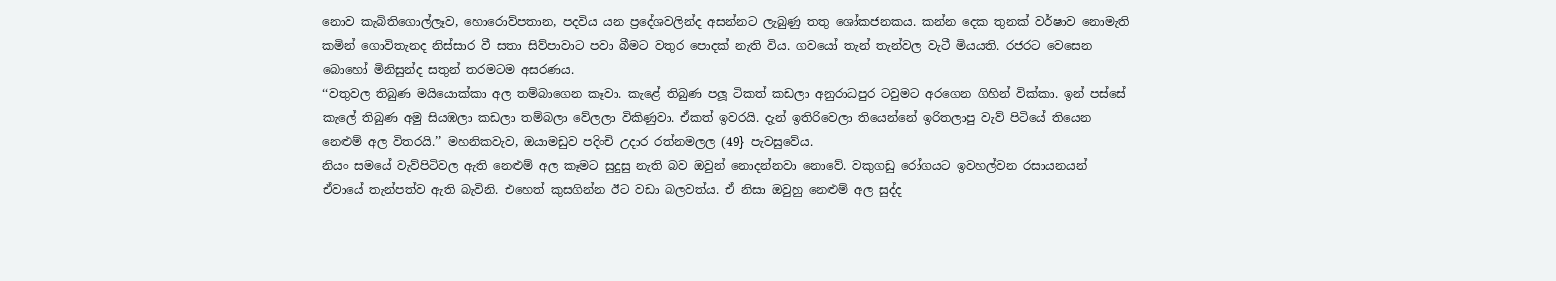නොව කැබිතිගොල්ලෑව, හොරොව්පතාන, පදවිය යන ප්‍රදේශවලින්ද අසන්නට ලැබුණු තතු ශෝකජනකය. කන්න දෙක තුනක් වර්ෂාව නොමැති කමින් ගොවිතැනද නිස්සාර වී සතා සිව්පාවාට පවා බීමට වතුර පොදක් නැති විය. ගවයෝ තැන් තැන්වල වැටී මියයති. රජරට වෙසෙන බොහෝ මිනිසුන්ද සතුන් තරමටම අසරණය.
‘‘වතුවල තිබුණ මයියොක්කා අල තම්බාගෙන කෑවා. කැළේ තිබුණ පලූ ටිකත් කඩලා අනුරාධපුර ටවුමට අරගෙන ගිහින් වික්කා. ඉන් පස්සේ කැලේ තිබුණ අමු සියඹලා කඩලා තම්බලා වේලලා විකිණුවා. ඒකත් ඉවරයි. දැන් ඉතිරිවෙලා තියෙන්නේ ඉරිතලාපු වැව් පිටියේ තියෙන නෙළුම් අල විතරයි.’’ මහනිකවැව, ඔයාමඩුව පදිංචි උදාර රත්නමලල (49} පැවසුවේය.
නියං සමයේ වැව්පිටිවල ඇති නෙළුම් අල කෑමට සුදුසු නැති බව ඔවුන් නොදන්නවා නොවේ. වකුගඩු රෝගයට ඉවහල්වන රසායනයන් ඒවායේ තැන්පත්ව ඇති බැවිනි. එහෙත් කුසගින්න ඊට වඩා බලවත්ය. ඒ නිසා ඔවුහු නෙළුම් අල සුද්ද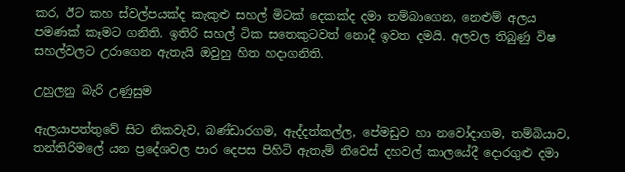කර, ඊට කහ ස්වල්පයක්ද කැකුළු සහල් මිටක් දෙකක්ද දමා තම්බාගෙන, නෙළුම් අලය පමණක් කෑමට ගනිති. ඉතිරි සහල් ටික සතෙකුටවත් නොදී ඉවත දමයි. අලවල තිබුණු විෂ සහල්වලට උරාගෙන ඇතැයි ඔවුහු හිත හදාගනිති.

උහුලනු බැරි උණුසුම

ඇලයාපත්තුවේ සිට නිකවැව, බණ්ඩාරගම, ඇද්දත්කල්ල, පේමඩුව හා නවෝදාගම, තම්බියාව, තන්තිරිමලේ යන ප්‍රදේශවල පාර දෙපස පිහිටි ඇතැම් නිවෙස් දහවල් කාලයේදී දොරගුළු දමා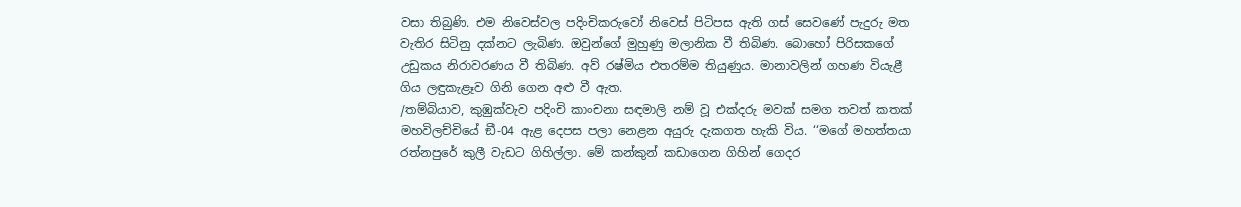වසා තිබුණි. එම නිවෙස්වල පදිංචිකරුවෝ නිවෙස් පිටිපස ඇති ගස් සෙවණේ පැදුරු මත වැතිර සිටිනු දක්නට ලැබිණ. ඔවුන්ගේ මුහුණු මලානික වී තිබිණ. බොහෝ පිරිසකගේ උඩුකය නිරාවරණය වී තිබිණ. අව් රෂ්මිය එතරම්ම තියුණුය. මානාවලින් ගහණ වියැළී ගිය ලඳුකැළෑව ගිනි ගෙන අළු වී ඇත.
/තම්බියාව, කුඹුක්වැව පදිංචි කාංචනා සඳමාලි නම් වූ එක්දරු මවක් සමග තවත් කතක් මහවිලච්චියේ ඞී-04 ඇළ දෙපස පලා නෙළන අයුරු දැකගත හැකි විය. ‘‘මගේ මහත්තයා රත්නපුරේ කුලී වැඩට ගිහිල්ලා. මේ කන්කුන් කඩාගෙන ගිහින් ගෙදර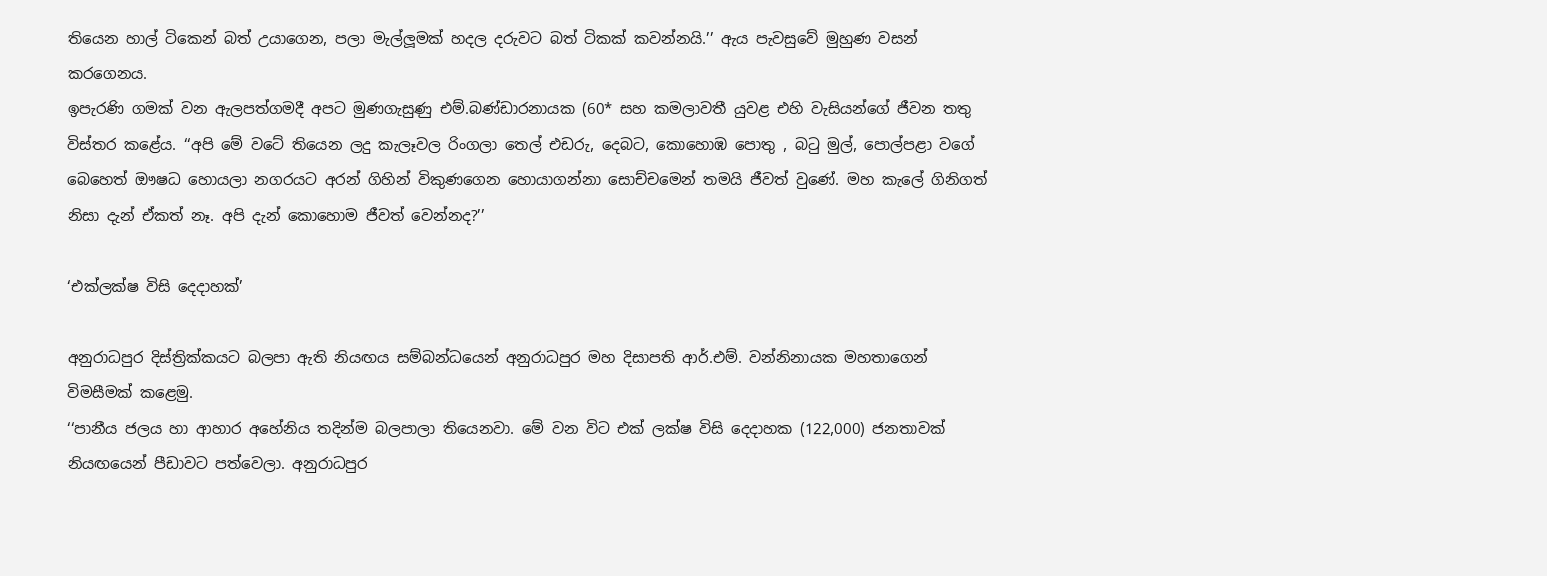තියෙන හාල් ටිකෙන් බත් උයාගෙන, පලා මැල්ලූමක් හදල දරුවට බත් ටිකක් කවන්නයි.’’ ඇය පැවසුවේ මුහුණ වසන් කරගෙනය.
ඉපැරණි ගමක් වන ඇලපත්ගමදී අපට මුණගැසුණු එම්.බණ්ඩාරනායක (60* සහ කමලාවතී යුවළ එහි වැසියන්ගේ ජීවන තතු විස්තර කළේය. ‘‘අපි මේ වටේ තියෙන ලදු කැලෑවල රිංගලා තෙල් එඩරු, දෙබට, කොහොඹ පොතු , බටු මුල්, පොල්පළා වගේ බෙහෙත් ඖෂධ හොයලා නගරයට අරන් ගිහින් විකුණගෙන හොයාගන්නා සොච්චමෙන් තමයි ජීවත් වුණේ. මහ කැලේ ගිනිගත් නිසා දැන් ඒකත් නෑ. අපි දැන් කොහොම ජීවත් වෙන්නද?’’

‘එක්ලක්ෂ විසි දෙදාහක්’

අනුරාධපුර දිස්ත්‍රික්කයට බලපා ඇති නියඟය සම්බන්ධයෙන් අනුරාධපුර මහ දිසාපති ආර්.එම්. වන්නිනායක මහතාගෙන් විමසීමක් කළෙමු.
‘‘පානීය ජලය හා ආහාර අහේනිය තදින්ම බලපාලා තියෙනවා. මේ වන විට එක් ලක්ෂ විසි දෙදාහක (122,000) ජනතාවක් නියඟයෙන් පීඩාවට පත්වෙලා. අනුරාධපුර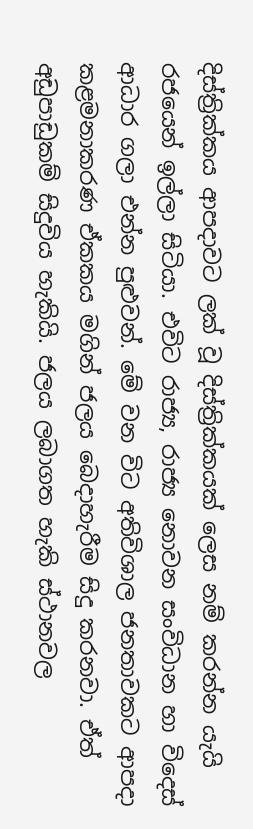දිස්ත්‍රික්කය ආපදාවට ලක් වූ දිස්ත්‍රික්කයක් ලෙස නම් කරන්න යැයි රජයෙන් ඉල්ලා සිටියා. එවිට රාජ්‍ය, රාජ්‍ය නොවන සංවිධාන හා විදෙස් ආධාර ගලා එන්න පුළුවන්. මේ වන විට අතිවිශාල ජනතාවකට ආපදා කළමනාකරණ ඒකකය මගින් ජලය බෙදාහැරීම සිදු කරනවා. ඒත් අඩුපාඩුකම් සිදුවිය හැකියි. ජලය ලබාගත හැකි ස්ථානවල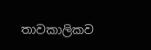තාවකාලිකව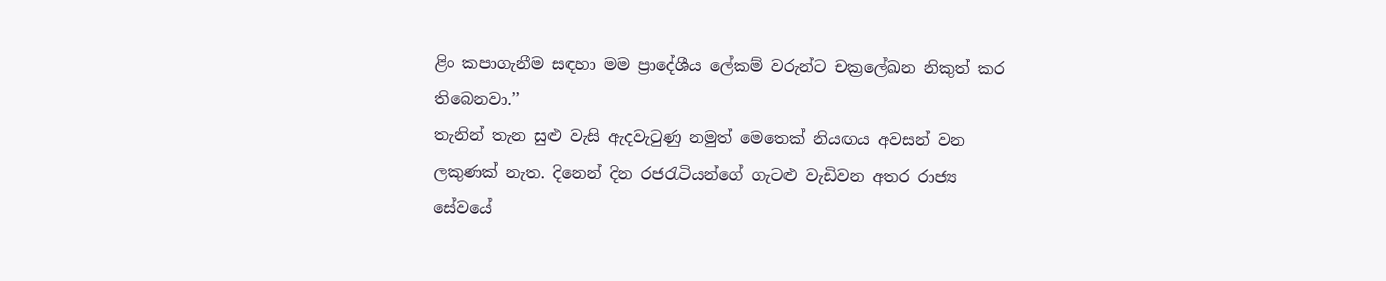ළිං කපාගැනීම සඳහා මම ප්‍රාදේශීය ලේකම් වරුන්ට චක්‍රලේඛන නිකුත් කර තිබෙනවා.’’
තැනින් තැන සුළු වැසි ඇදවැටුණු නමුත් මෙතෙක් නියඟය අවසන් වන ලකුණක් නැත. දිනෙන් දින රජරැටියන්ගේ ගැටළු වැඩිවන අතර රාජ්‍ය සේවයේ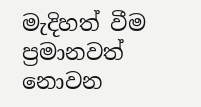මැදිහත් වීම ප්‍රමානවත් නොවන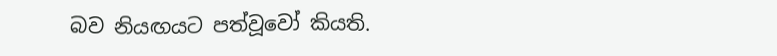බව නියඟයට පත්වූවෝ කියති.